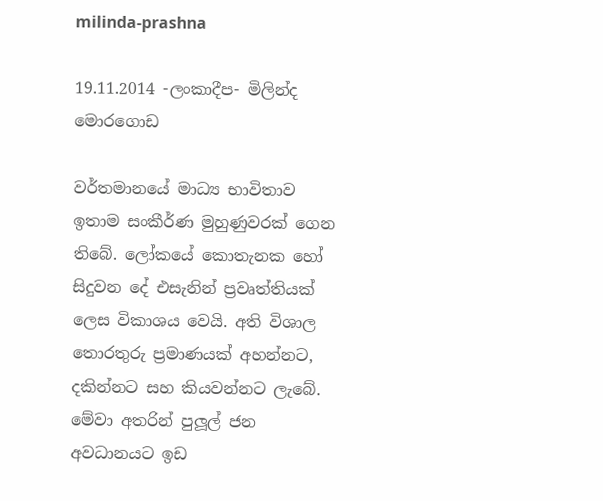milinda-prashna

19.11.2014 -ලංකාදීප- මිලින්ද මොරගොඩ

වර්තමානයේ මාධ්‍ය භාවිතාව ඉතාම සංකීර්ණ මුහුණුවරක් ගෙන තිබේ. ලෝකයේ කොතැනක හෝ සිදුවන දේ එසැනින් ප්‍රවෘත්තියක් ලෙස විකාශය වෙයි. අති විශාල තොරතුරු ප්‍රමාණයක් අහන්නට, දකින්නට සහ කියවන්නට ලැබේ. මේවා අතරින් පුලූල් ජන අවධානයට ඉඩ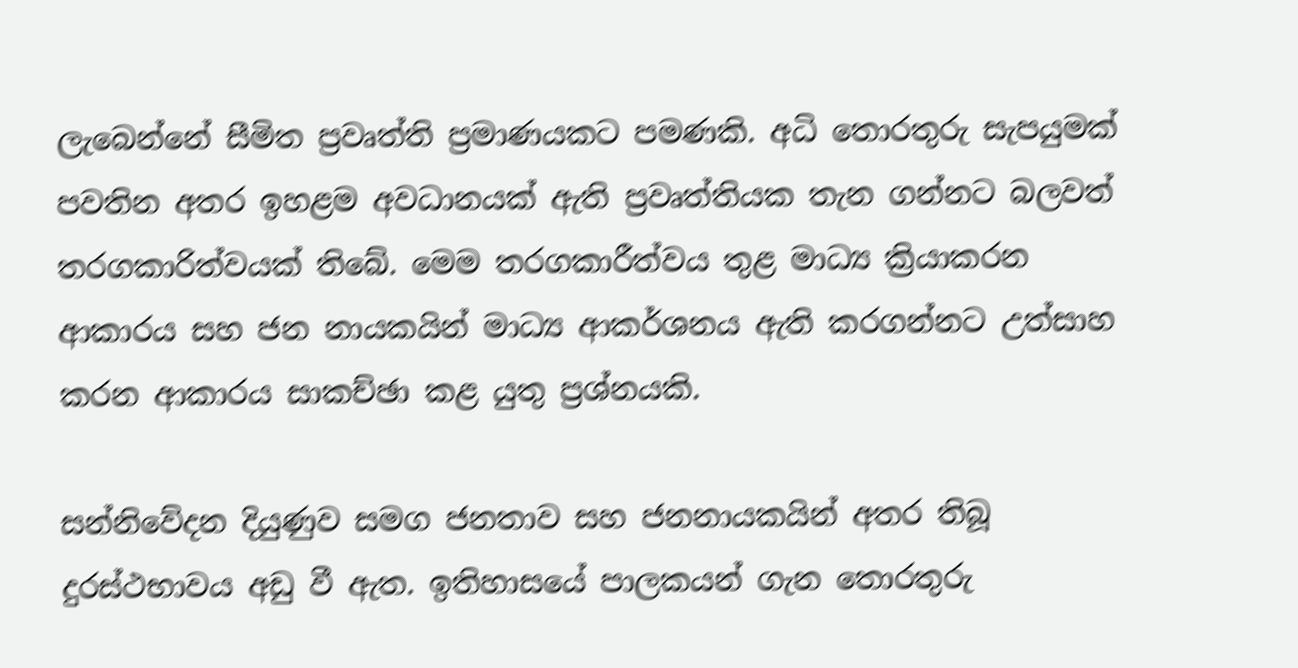ලැබෙන්නේ සීමිත ප්‍රවෘත්ති ප්‍රමාණයකට පමණකි. අධි තොරතුරු සැපයුමක් පවතින අතර ඉහළම අවධානයක් ඇති ප්‍රවෘත්තියක තැන ගන්නට බලවත් තරගකාරිත්වයක් තිබේ. මෙම තරගකාරීත්වය තුළ මාධ්‍ය ක්‍රියාකරන ආකාරය සහ ජන නායකයින් මාධ්‍ය ආකර්ශනය ඇති කරගන්නට උත්සාහ කරන ආකාරය සාකච්ඡා කළ යුතු ප්‍රශ්නයකි.

සන්නිවේදන දියුණුව සමග ජනතාව සහ ජනනායකයින් අතර තිබූ දුරස්ථභාවය අඩු වී ඇත. ඉතිහාසයේ පාලකයන් ගැන තොරතුරු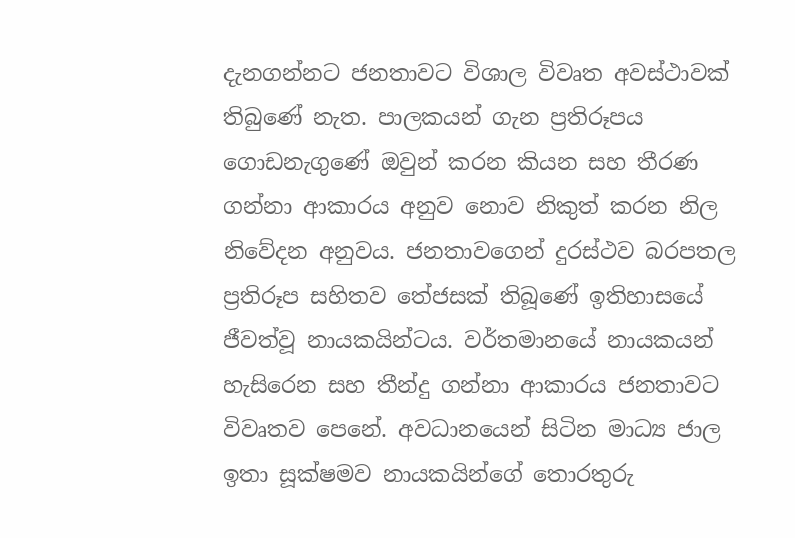දැනගන්නට ජනතාවට විශාල විවෘත අවස්ථාවක් තිබුණේ නැත. පාලකයන් ගැන ප්‍රතිරූපය ගොඩනැගුණේ ඔවුන් කරන කියන සහ තීරණ ගන්නා ආකාරය අනුව නොව නිකුත් කරන නිල නිවේදන අනුවය. ජනතාවගෙන් දුරස්ථව බරපතල ප්‍රතිරූප සහිතව තේජසක් තිබූණේ ඉතිහාසයේ ජීවත්වූ නායකයින්ටය. වර්තමානයේ නායකයන් හැසිරෙන සහ තීන්දු ගන්නා ආකාරය ජනතාවට විවෘතව පෙනේ. අවධානයෙන් සිටින මාධ්‍ය ජාල ඉතා සූක්ෂමව නායකයින්ගේ තොරතුරු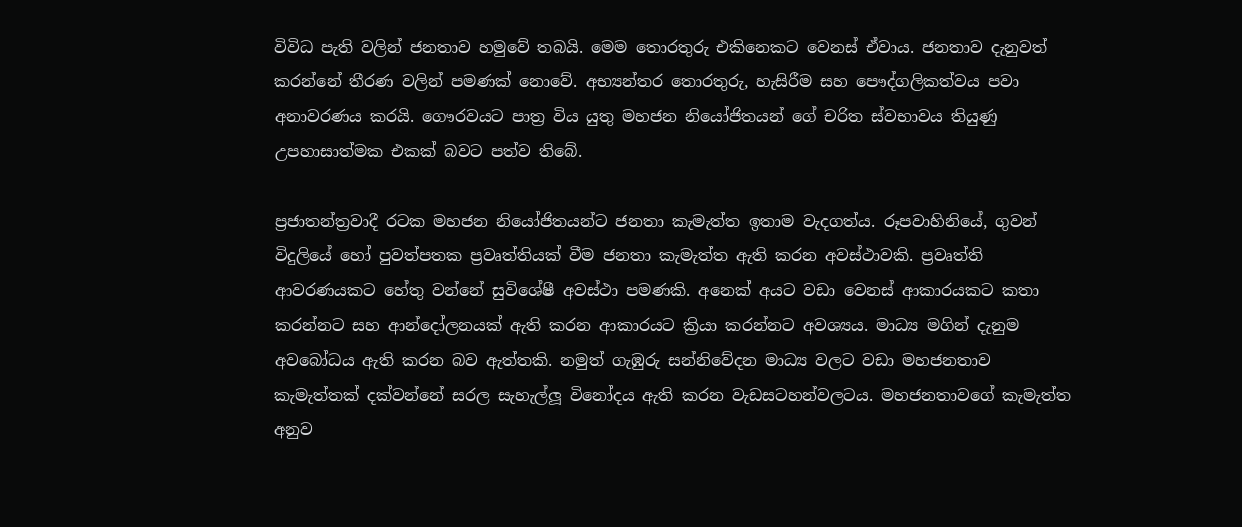විවිධ පැති වලින් ජනතාව හමුවේ තබයි. මෙම තොරතුරු එකිනෙකට වෙනස් ඒවාය. ජනතාව දැනුවත් කරන්නේ තීරණ වලින් පමණක් නොවේ. අභ්‍යන්තර තොරතුරු, හැසිරීම සහ පෞද්ගලිකත්වය පවා අනාවරණය කරයි. ගෞරවයට පාත්‍ර විය යුතු මහජන නියෝජිතයන් ගේ චරිත ස්වභාවය තියුණු උපහාසාත්මක එකක් බවට පත්ව තිබේ.

ප්‍රජාතන්ත්‍රවාදී රටක මහජන නියෝජිතයන්ට ජනතා කැමැත්ත ඉතාම වැදගත්ය. රූපවාහිනියේ, ගුවන් විදුලියේ හෝ පුවත්පතක ප්‍රවෘත්තියක් වීම ජනතා කැමැත්ත ඇති කරන අවස්ථාවකි. ප්‍රවෘත්ති ආවරණයකට හේතු වන්නේ සුවිශේෂී අවස්ථා පමණකි. අනෙක් අයට වඩා වෙනස් ආකාරයකට කතා කරන්නට සහ ආන්දෝලනයක් ඇති කරන ආකාරයට ක්‍රියා කරන්නට අවශ්‍යය. මාධ්‍ය මගින් දැනුම අවබෝධය ඇති කරන බව ඇත්තකි. නමුත් ගැඹුරු සන්නිවේදන මාධ්‍ය වලට වඩා මහජනතාව කැමැත්තක් දක්වන්නේ සරල සැහැල්ලූ විනෝදය ඇති කරන වැඩසටහන්වලටය. මහජනතාවගේ කැමැත්ත අනුව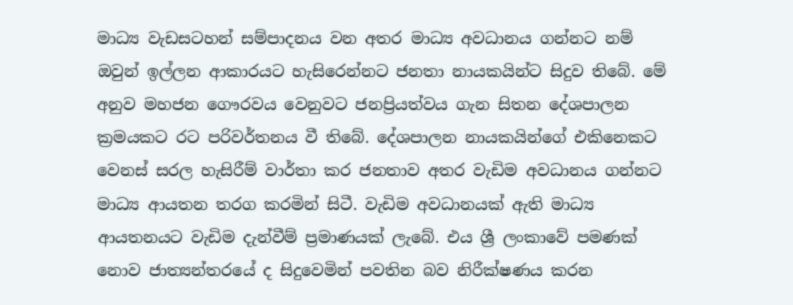මාධ්‍ය වැඩසටහන් සම්පාදනය වන අතර මාධ්‍ය අවධානය ගන්නට නම් ඔවුන් ඉල්ලන ආකාරයට හැසිරෙන්නට ජනතා නායකයින්ට සිදුව තිබේ. මේ අනුව මහජන ගෞරවය වෙනුවට ජනප්‍රියත්වය ගැන සිතන දේශපාලන ක්‍රමයකට රට පරිවර්තනය වී තිබේ. දේශපාලන නායකයින්ගේ එකිනෙකට වෙනස් සරල හැසිරීම් වාර්තා කර ජනතාව අතර වැඩිම අවධානය ගන්නට මාධ්‍ය ආයතන තරග කරමින් සිටී. වැඩිම අවධානයක් ඇති මාධ්‍ය ආයතනයට වැඩිම දැන්වීම් ප්‍රමාණයක් ලැබේ. එය ශ්‍රී ලංකාවේ පමණක් නොව ජාත්‍යන්තරයේ ද සිදුවෙමින් පවතින බව නිරීක්ෂණය කරන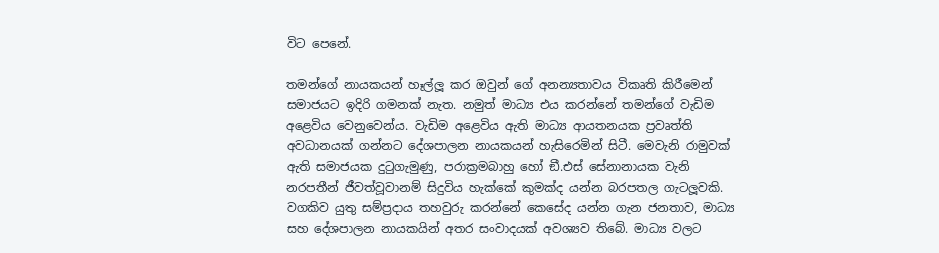විට පෙනේ.

තමන්ගේ නායකයන් හෑල්ලූ කර ඔවුන් ගේ අනන්‍යතාවය විකෘති කිරීමෙන් සමාජයට ඉදිරි ගමනක් නැත. නමුත් මාධ්‍ය එය කරන්නේ තමන්ගේ වැඩිම අළෙවිය වෙනුවෙන්ය. වැඩිම අළෙවිය ඇති මාධ්‍ය ආයතනයක ප්‍රවෘත්ති අවධානයක් ගන්නට දේශපාලන නායකයන් හැසිරෙමින් සිටී. මෙවැනි රාමුවක් ඇති සමාජයක දුටුගැමුණු, පරාක්‍රමබාහු හෝ ඞී.එස් සේනානායක වැනි නරපතීන් ජීවත්වූවානම් සිදුවිය හැක්කේ කුමක්ද යන්න බරපතල ගැටලූවකි.
වගකිව යුතු සම්ප්‍රදාය තහවුරු කරන්නේ කෙසේද යන්න ගැන ජනතාව, මාධ්‍ය සහ දේශපාලන නායකයින් අතර සංවාදයක් අවශ්‍යව තිබේ. මාධ්‍ය වලට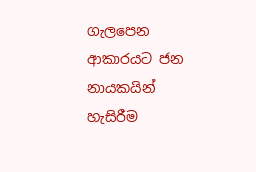ගැලපෙන ආකාරයට ජන නායකයින් හැසිරීම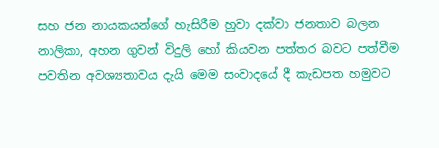සහ ජන නායකයන්ගේ හැසිරීම හුවා දක්වා ජනතාව බලන නාලිකා, අහන ගුවන් විදුලි හෝ කියවන පත්තර බවට පත්වීම පවතින අවශ්‍යතාවය දැයි මෙම සංවාදයේ දී කැඩපත හමුවට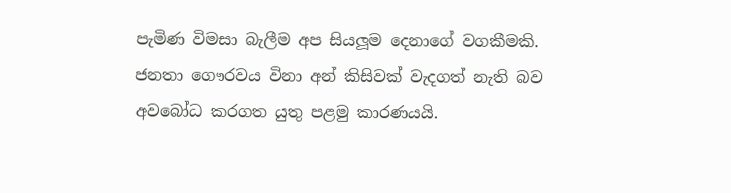පැමිණ විමසා බැලීම අප සියලූම දෙනාගේ වගකීමකි. ජනතා ගෞරවය විනා අන් කිසිවක් වැදගත් නැති බව අවබෝධ කරගත යුතු පළමු කාරණයයි.